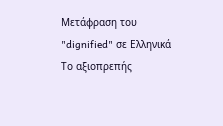Μετάφραση του "dignified" σε Ελληνικά
Το αξιοπρεπής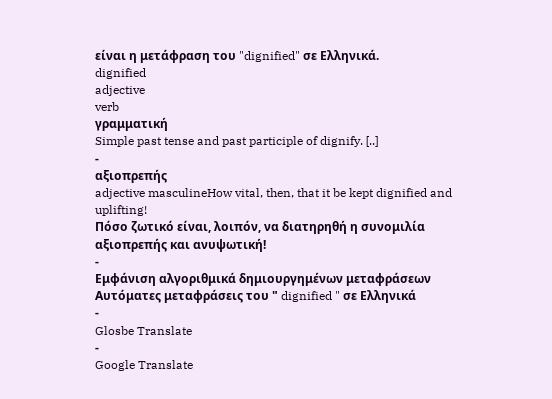είναι η μετάφραση του "dignified" σε Ελληνικά.
dignified
adjective
verb
γραμματική
Simple past tense and past participle of dignify. [..]
-
αξιοπρεπής
adjective masculineHow vital, then, that it be kept dignified and uplifting!
Πόσο ζωτικό είναι, λοιπόν, να διατηρηθή η συνομιλία αξιοπρεπής και ανυψωτική!
-
Εμφάνιση αλγοριθμικά δημιουργημένων μεταφράσεων
Αυτόματες μεταφράσεις του " dignified " σε Ελληνικά
-
Glosbe Translate
-
Google Translate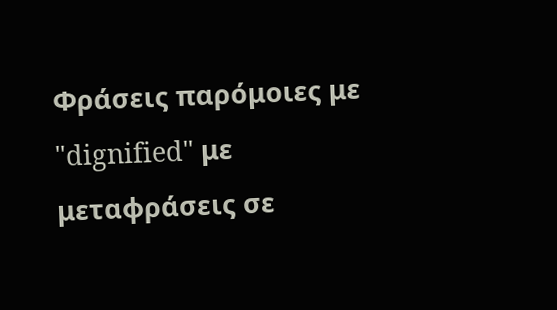Φράσεις παρόμοιες με "dignified" με μεταφράσεις σε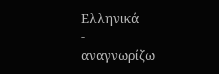Ελληνικά
-
αναγνωρίζω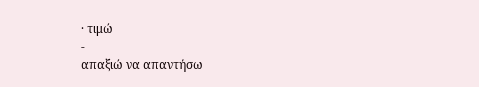· τιμώ
-
απαξιώ να απαντήσω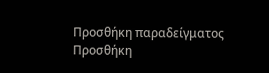Προσθήκη παραδείγματος
Προσθήκη